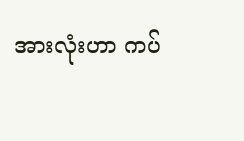အားလုံးဟာ ကပ်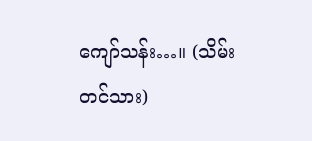ကျော်သန်း…။ (သိမ်းတင်သား)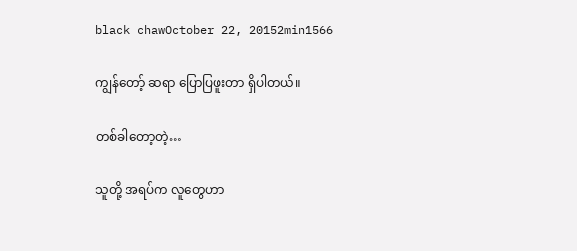black chawOctober 22, 20152min1566

ကျွန်တော့် ဆရာ ပြောပြဖူးတာ ရှိပါတယ်။

တစ်ခါတော့တဲ့…

သူတို့ အရပ်က လူတွေဟာ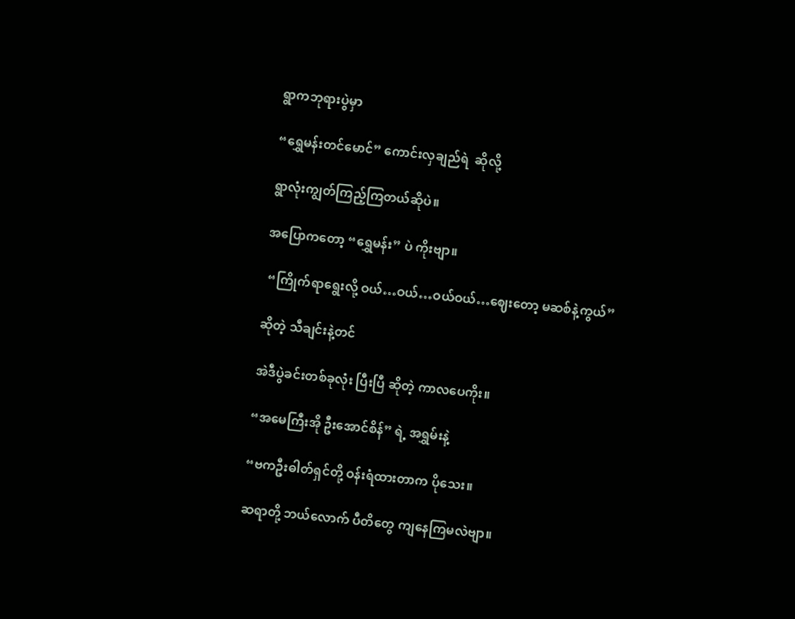ရွာကဘုရားပွဲမှာ

“ရွှေမန်းတင်မောင်” ကောင်းလှချည်ရဲ  ဆိုလို့

ရွာလုံးကျွတ်ကြည့်ကြတယ်ဆိုပဲ။

အပြောကတော့ “ရွှေမန်း” ပဲ ကိုးဗျာ။

 “ကြိုက်ရာရွေးလို့ ဝယ်…ဝယ်…ဝယ်ဝယ်…ဈေးတော့ မဆစ်နဲ့ကွယ်”

ဆိုတဲ့ သီချင်းနဲ့တင်

အဲဒီပွဲခင်းတစ်ခုလုံး ပြီးပြီ ဆိုတဲ့ ကာလပေကိုး။

“အမေကြီးအို ဦးအောင်စိန်” ရဲ့ အရွှမ်းနဲ့

“ဗကဦးဓါတ်ရှင်တို့ ဝန်းရံထားတာက ပိုသေး။

ဆရာတို့ ဘယ်လောက် ပီတိတွေ ကျနေကြမလဲဗျာ။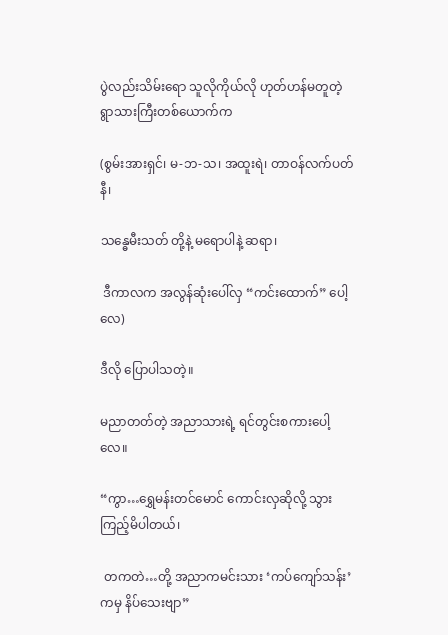ပွဲလည်းသိမ်းရော သူလိုကိုယ်လို ဟုတ်ဟန်မတူတဲ့ ရွာသားကြီးတစ်ယောက်က

(စွမ်းအားရှင်၊ မ-ဘ-သ၊ အထူးရဲ၊ တာဝန်လက်ပတ်နီ၊

သန္ဓေမီးသတ် တို့နဲ့ မရောပါနဲ့ ဆရာ၊

 ဒီကာလက အလွန်ဆုံးပေါ်လှ “ကင်းထောက်” ပေါ့လေ)

ဒီလို ပြောပါသတဲ့။

မညာတတ်တဲ့ အညာသားရဲ့ ရင်တွင်းစကားပေါ့လေ။

“ကွာ…ရွှေမန်းတင်မောင် ကောင်းလှဆိုလို့ သွားကြည့်မိပါတယ်၊

 တကတဲ…တို့ အညာကမင်းသား ‘ကပ်ကျော်သန်း’ ကမှ နိပ်သေးဗျာ”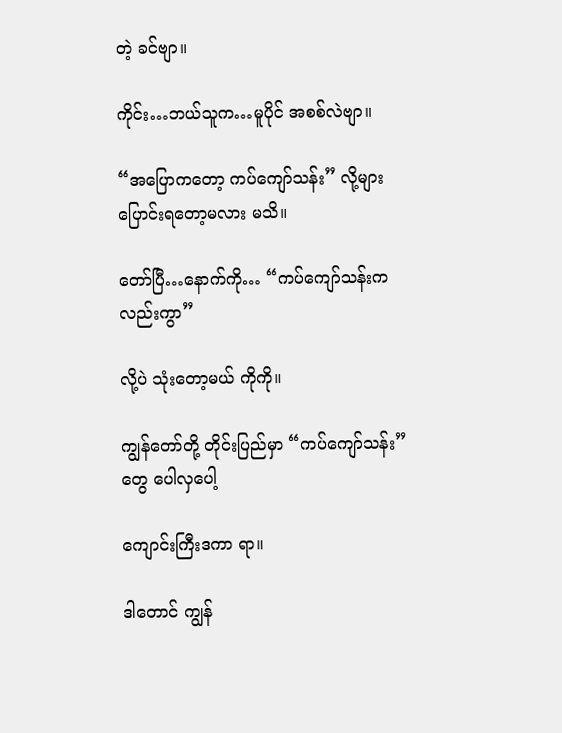တဲ့ ခင်ဗျာ။

ကိုင်း…ဘယ်သူက…မူပိုင် အစစ်လဲဗျာ။

“အပြောကတော့ ကပ်ကျော်သန်း” လို့များ ပြောင်းရတော့မလား မသိ။

တော်ပြီ…နောက်ကို… “ကပ်ကျော်သန်းကလည်းကွာ”

လို့ပဲ သုံးတော့မယ် ကိုကို။

ကျွန်တော်တို့ တိုင်းပြည်မှာ “ကပ်ကျော်သန်း” တွေ ပေါလှပေါ့

ကျောင်းကြီးဒကာ ရာ။

ဒါတောင် ကျွန်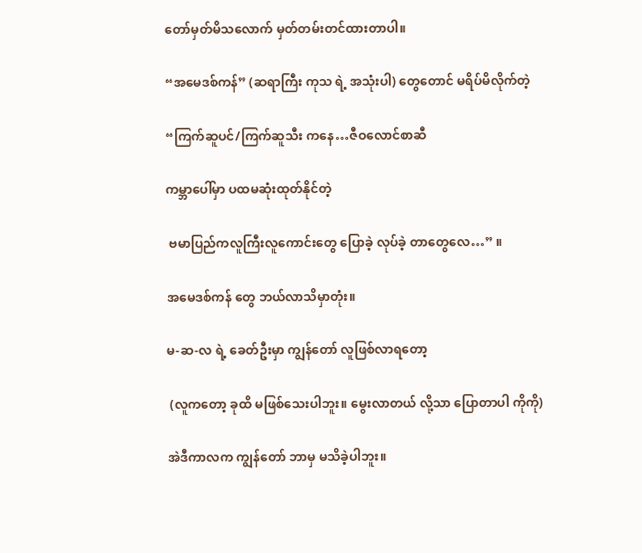တော်မှတ်မိသလောက် မှတ်တမ်းတင်ထားတာပါ။

“အမေဒစ်ကန်” (ဆရာကြီး ကုသ ရဲ့ အသုံးပါ) တွေတောင် မရိပ်မိလိုက်တဲ့

“ကြက်ဆူပင်/ကြက်ဆူသီး ကနေ…ဇီဝလောင်စာဆီ

ကမ္ဘာပေါ်မှာ ပထမဆုံးထုတ်နိုင်တဲ့

 ဗမာပြည်ကလူကြီးလူကောင်းတွေ ပြောခဲ့ လုပ်ခဲ့ တာတွေလေ…” ။

အမေဒစ်ကန် တွေ ဘယ်လာသိမှာတုံး။

မ-ဆ-လ ရဲ့ ခေတ်ဦးမှာ ကျွန်တော် လူဖြစ်လာရတော့

 (လူကတော့ ခုထိ မဖြစ်သေးပါဘူး။ မွေးလာတယ် လို့သာ ပြောတာပါ ကိုကို)

အဲဒီကာလက ကျွန်တော် ဘာမှ မသိခဲ့ပါဘူး။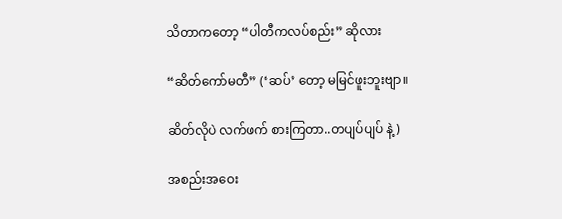သိတာကတော့ “ပါတီကလပ်စည်း” ဆိုလား

“ဆိတ်ကော်မတီ” (‘ဆပ်’ တော့ မမြင်ဖူးဘူးဗျာ။

ဆိတ်လိုပဲ လက်ဖက် စားကြတာ..တပျပ်ပျပ် နဲ့)

အစည်းအဝေး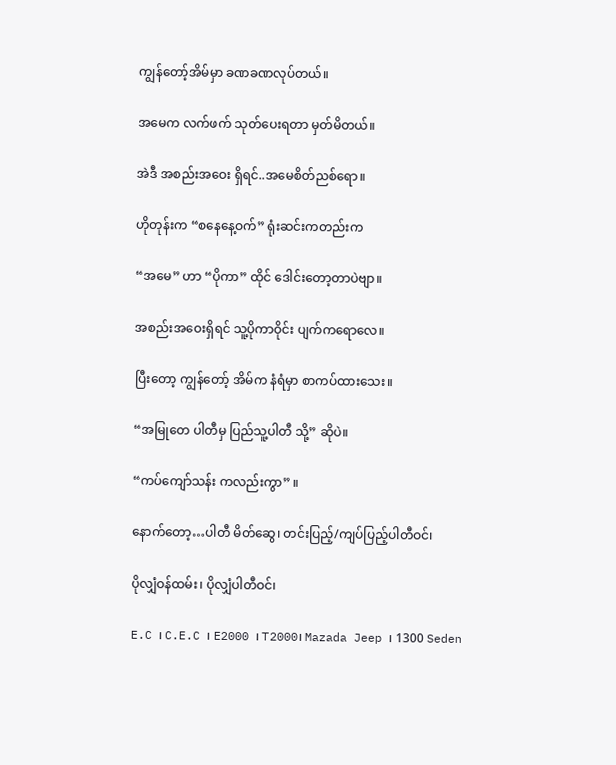ကျွန်တော့်အိမ်မှာ ခဏခဏလုပ်တယ်။

အမေက လက်ဖက် သုတ်ပေးရတာ မှတ်မိတယ်။

အဲဒီ အစည်းအဝေး ရှိရင်..အမေစိတ်ညစ်ရော။

ဟိုတုန်းက “စနေနေ့ဝက်” ရုံးဆင်းကတည်းက

“အမေ” ဟာ “ပိုကာ” ထိုင် ဒေါင်းတော့တာပဲဗျာ။

အစည်းအဝေးရှိရင် သူ့ပိုကာဝိုင်း ပျက်ကရောလေ။

ပြီးတော့ ကျွန်တော့် အိမ်က နံရံမှာ စာကပ်ထားသေး။

“အမြုတေ ပါတီမှ ပြည်သူ့ပါတီ သို့” ဆိုပဲ။

“ကပ်ကျော်သန်း ကလည်းကွာ” ။

နောက်တော့…ပါတီ မိတ်ဆွေ၊ တင်းပြည့်/ကျပ်ပြည့်ပါတီဝင်၊

ပိုလျှံဝန်ထမ်း၊ ပိုလျှံပါတီဝင်၊

E.C ၊ C.E.C ၊ E2000 ၊ T2000၊ Mazada Jeep ၊ 1300 Seden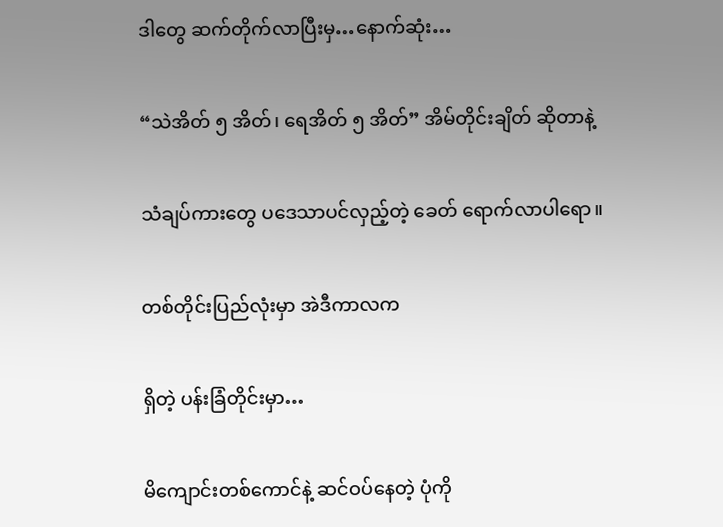ဒါတွေ ဆက်တိုက်လာပြီးမှ…နောက်ဆုံး…

“သဲအိတ် ၅ အိတ်၊ ရေအိတ် ၅ အိတ်” အိမ်တိုင်းချိတ် ဆိုတာနဲ့

သံချပ်ကားတွေ ပဒေသာပင်လှည့်တဲ့ ခေတ် ရောက်လာပါရော။

တစ်တိုင်းပြည်လုံးမှာ အဲဒီကာလက

ရှိတဲ့ ပန်းခြံတိုင်းမှာ…

မိကျောင်းတစ်ကောင်နဲ့ ဆင်ဝပ်နေတဲ့ ပုံကို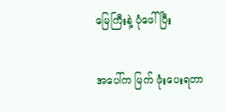မြေကြီးနဲ့ ပုံဖေါ်ပြီး

အပေါ်က မြက် ဖုံးပေးရတာ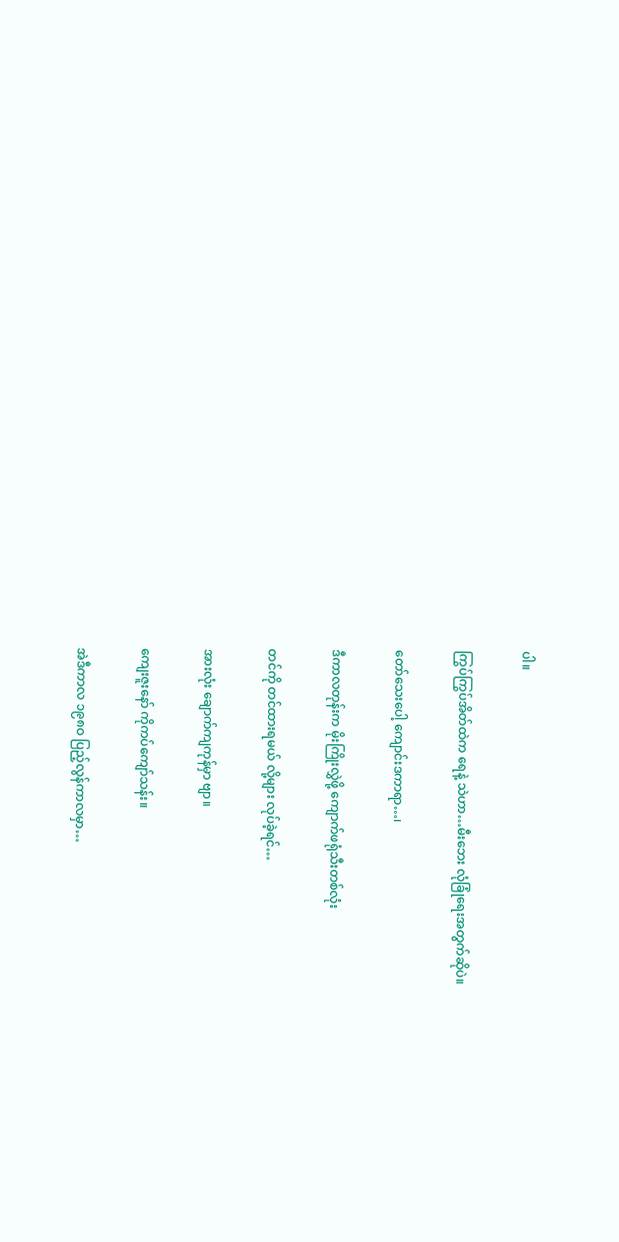ပါ။

ကြွပ်ကြွပ်အိတ်ထဲက ရေနဲ့ သဲဟာ…မီးဘေး လုံခြုံရေးအတွက်ဆိုပဲ။

တော်သေးပေါ့ ကျောင်းဒကာရာ…၊

ဒီကာလတုန်းက မိုးကြိုးလွှဲဖို့ ကျောက်ဖရုံသီးတစ်လုံး

တင်ကို တင်ထားရမယ် လို့များ လုပ်ခဲ့ရင်…

အားလုံး ချောက်ကျကုန်မှာ ဗျာ။

ကျေးဇူးနော် ကိုကပ်ကျော်သန်း။

အဲဒီကာလ ၁၉၈ဝ ပြည့်လွန်ကာလမှာ…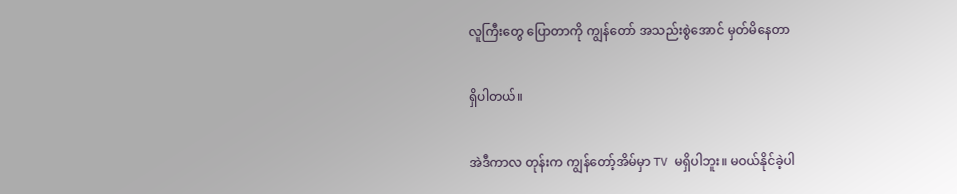လူကြီးတွေ ပြောတာကို ကျွန်တော် အသည်းစွဲအောင် မှတ်မိနေတာ

ရှိပါတယ်။

အဲဒီကာလ တုန်းက ကျွန်တော့်အိမ်မှာ TV မရှိပါဘူး။ မဝယ်နိုင်ခဲ့ပါ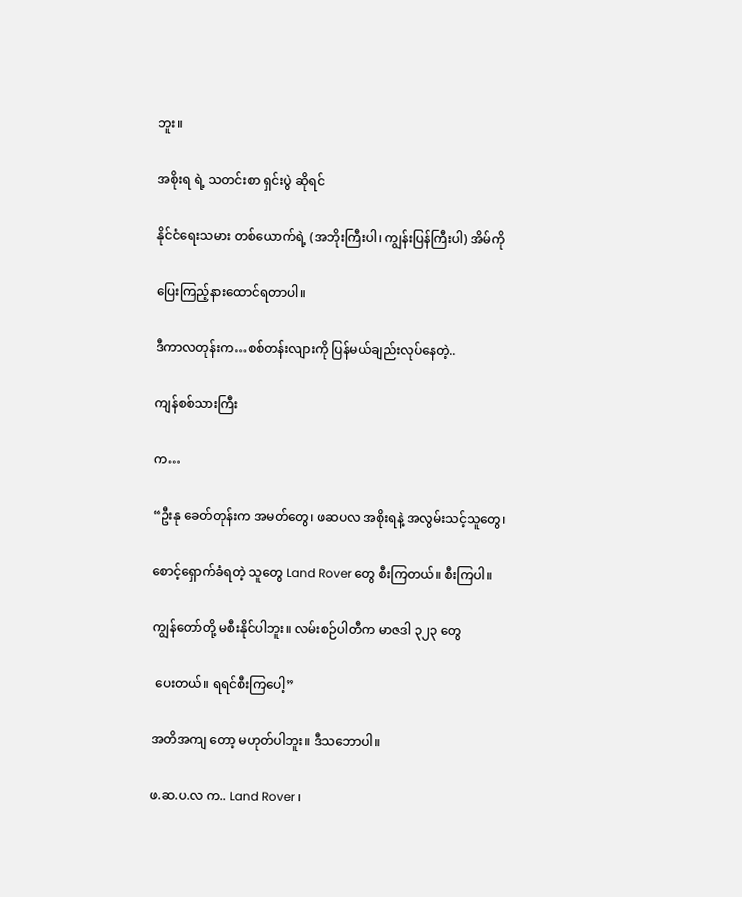ဘူး။

အစိုးရ ရဲ့ သတင်းစာ ရှင်းပွဲ ဆိုရင်

နိုင်ငံရေးသမား တစ်ယောက်ရဲ့ (အဘိုးကြီးပါ၊ ကျွန်းပြန်ကြီးပါ) အိမ်ကို

ပြေးကြည့်နားထောင်ရတာပါ။

ဒီကာလတုန်းက…စစ်တန်းလျားကို ပြန်မယ်ချည်းလုပ်နေတဲ့..

ကျန်စစ်သားကြီး

က…

“ဦးနု ခေတ်တုန်းက အမတ်တွေ၊ ဖဆပလ အစိုးရနဲ့ အလွမ်းသင့်သူတွေ၊

စောင့်ရှောက်ခံရတဲ့ သူတွေ Land Rover တွေ စီးကြတယ်။ စီးကြပါ။

ကျွန်တော်တို့ မစီးနိုင်ပါဘူး။ လမ်းစဉ်ပါတီက မာဇဒါ ၃၂၃ တွေ

 ပေးတယ်။ ရရင်စီးကြပေါ့”

အတိအကျ တော့ မဟုတ်ပါဘူး။ ဒီသဘောပါ။

ဖ.ဆ.ပ.လ က.. Land Rover ၊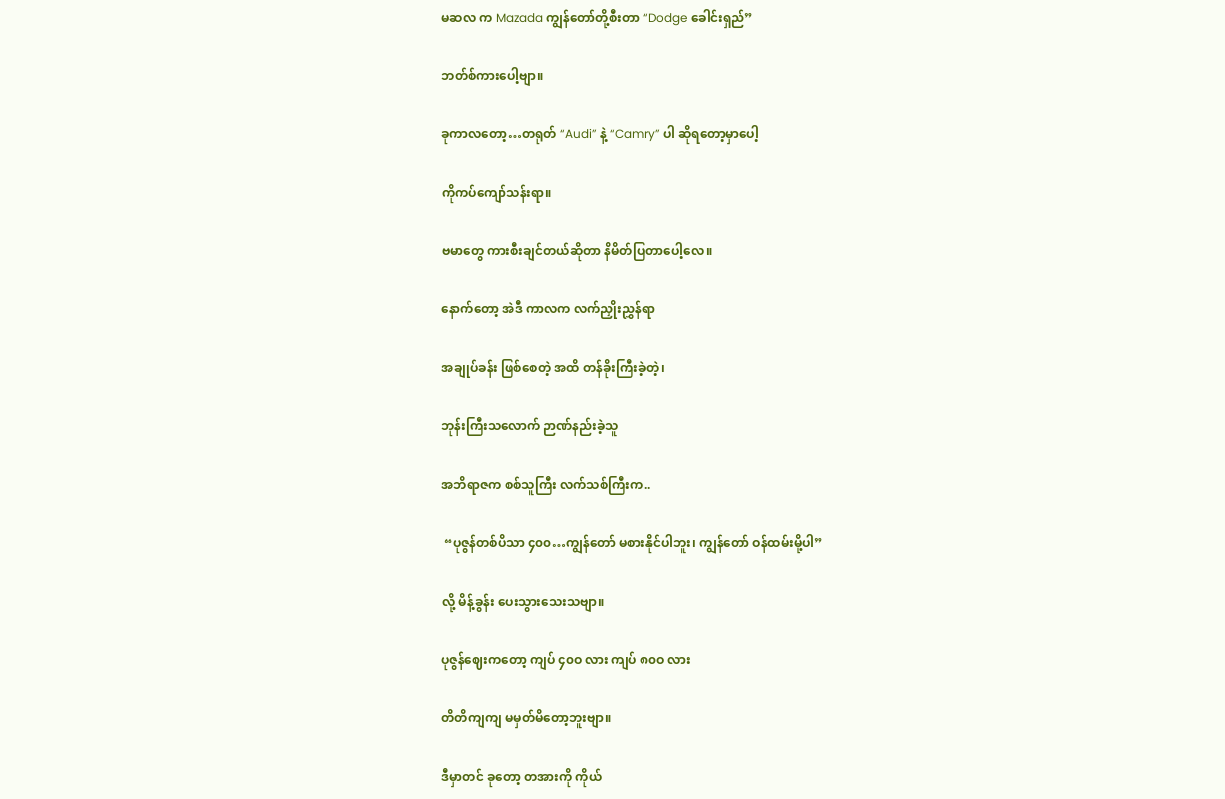မဆလ က Mazada ကျွန်တော်တို့စီးတာ “Dodge ခေါင်းရှည်”

ဘတ်စ်ကားပေါ့ဗျာ။

ခုကာလတော့…တရုတ် “Audi” နဲ့ “Camry” ပါ ဆိုရတော့မှာပေါ့

ကိုကပ်ကျော်သန်းရာ။

ဗမာတွေ ကားစီးချင်တယ်ဆိုတာ နိမိတ်ပြတာပေါ့လေ။

နောက်တော့ အဲဒီ ကာလက လက်ညှိုးညွှန်ရာ

အချုပ်ခန်း ဖြစ်စေတဲ့ အထိ တန်ခိုးကြီးခဲ့တဲ့၊

ဘုန်းကြီးသလောက် ဉာဏ်နည်းခဲ့သူ

အဘိရာဇက စစ်သူကြီး လက်သစ်ကြီးက..

 “ပုဇွန်တစ်ပိသာ ၄၀၀…ကျွန်တော် မစားနိုင်ပါဘူး၊ ကျွန်တော် ဝန်ထမ်းမို့ပါ”

လို့ မိန့်ခွန်း ပေးသွားသေးသဗျာ။

ပုဇွန်ဈေးကတော့ ကျပ် ၄၀ဝ လား ကျပ် ၈၀ဝ လား

တိတိကျကျ မမှတ်မိတော့ဘူးဗျာ။

ဒီမှာတင် ခုတော့ တအားကို ကိုယ်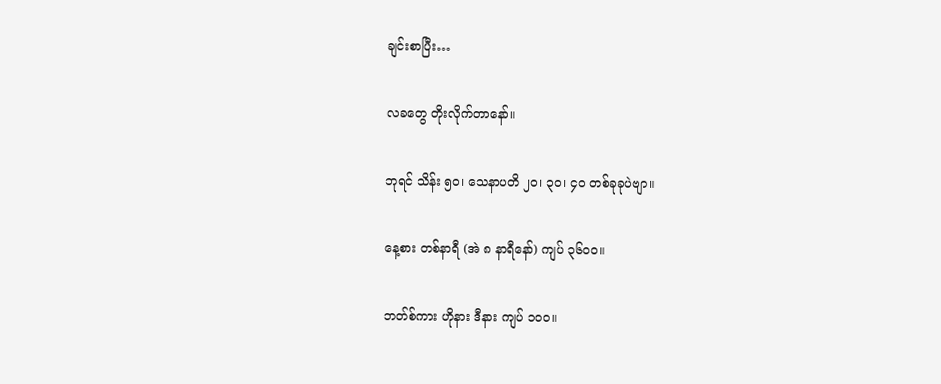ချင်းစာပြီး…

လခတွေ တိုးလိုက်တာနော်။

ဘုရင် သိန်း ၅၀၊ သေနာပတိ ၂၀၊ ၃၀၊ ၄ဝ တစ်ခုခုပဲဗျာ။

နေ့စား တစ်နာရီ (အဲ ၈ နာရီနော်) ကျပ် ၃၆၀၀။

ဘတ်စ်ကား ဟိုနား ဒီနား ကျပ် ၁၀၀။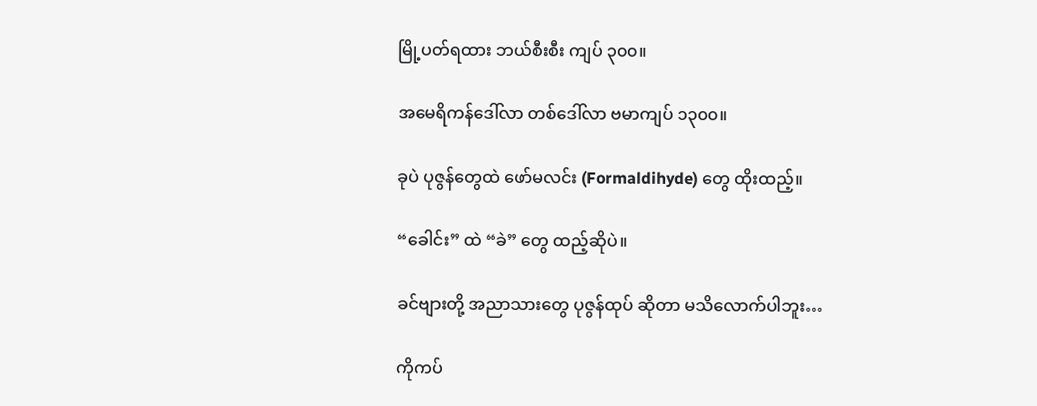မြို့ပတ်ရထား ဘယ်စီးစီး ကျပ် ၃၀၀။

အမေရိကန်ဒေါ်လာ တစ်ဒေါ်လာ ဗမာကျပ် ၁၃၀၀။

ခုပဲ ပုဇွန်တွေထဲ ဖော်မလင်း (Formaldihyde) တွေ ထိုးထည့်။

“ခေါင်း” ထဲ “ခဲ” တွေ ထည့်ဆိုပဲ။

ခင်ဗျားတို့ အညာသားတွေ ပုဇွန်ထုပ် ဆိုတာ မသိလောက်ပါဘူး…

ကိုကပ်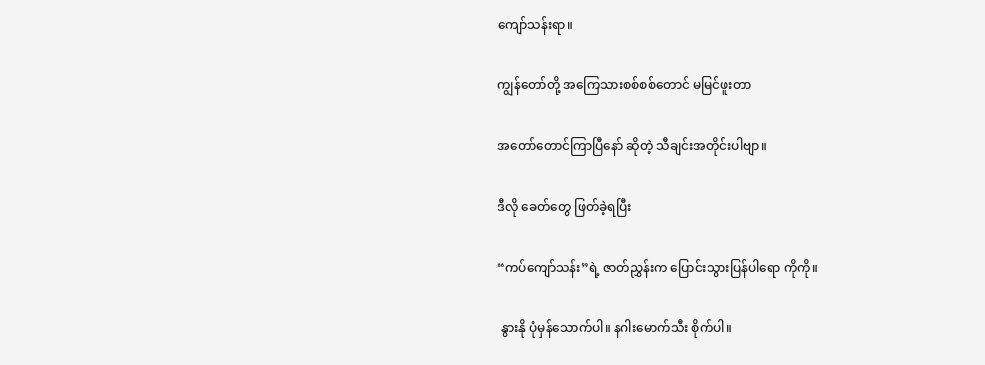ကျော်သန်းရာ။

ကျွန်တော်တို့ အကြေသားစစ်စစ်တောင် မမြင်ဖူးတာ

အတော်တောင်ကြာပြီနော် ဆိုတဲ့ သီချင်းအတိုင်းပါဗျာ။

ဒီလို ခေတ်တွေ ဖြတ်ခဲ့ရပြီး

“ကပ်ကျော်သန်း”ရဲ့ ဇာတ်ညွှန်းက ပြောင်းသွားပြန်ပါရော ကိုကို။

 နွားနို ပုံမှန်သောက်ပါ။ နဂါးမောက်သီး စိုက်ပါ။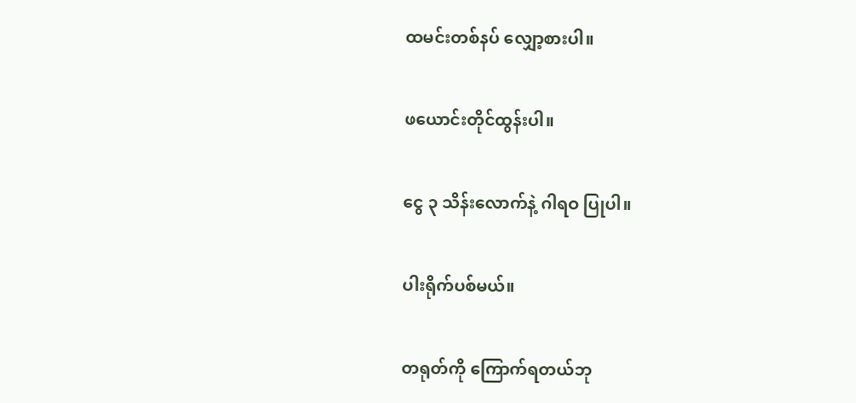ထမင်းတစ်နပ် လျှော့စားပါ။

ဖယောင်းတိုင်ထွန်းပါ။

ငွေ ၃ သိန်းလောက်နဲ့ ဂါရဝ ပြုပါ။

ပါးရိုက်ပစ်မယ်။

တရုတ်ကို ကြောက်ရတယ်ဘု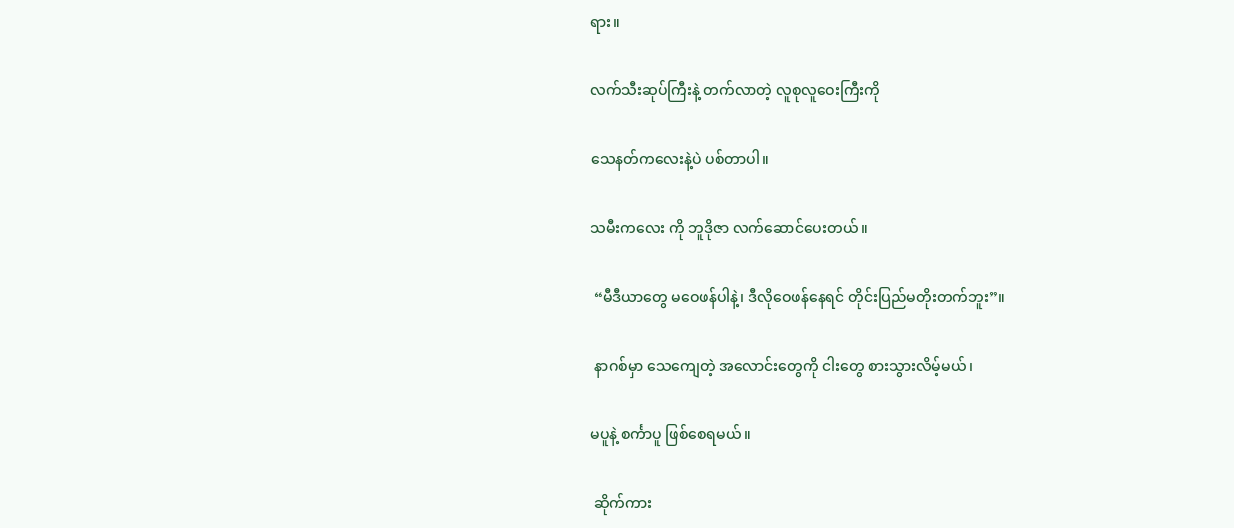ရား။

လက်သီးဆုပ်ကြီးနဲ့ တက်လာတဲ့ လူစုလူဝေးကြီးကို

သေနတ်ကလေးနဲ့ပဲ ပစ်တာပါ။

သမီးကလေး ကို ဘူဒိုဇာ လက်ဆောင်ပေးတယ်။

 “မီဒီယာတွေ မဝေဖန်ပါနဲ့၊ ဒီလိုဝေဖန်နေရင် တိုင်းပြည်မတိုးတက်ဘူး”။

 နာဂစ်မှာ သေကျေတဲ့ အလောင်းတွေကို ငါးတွေ စားသွားလိမ့်မယ်၊

မပူနဲ့ စင်္ကာပူ ဖြစ်စေရမယ်။

 ဆိုက်ကား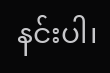နင်းပါ၊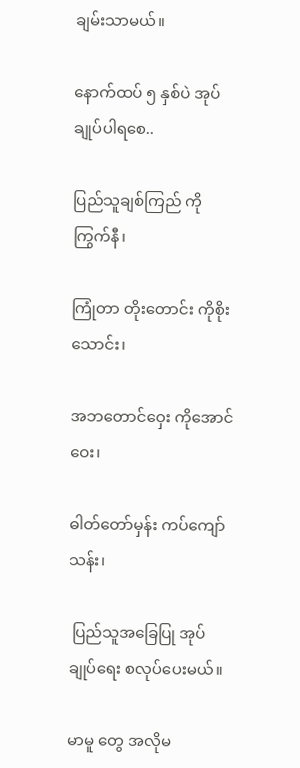ချမ်းသာမယ်။

နောက်ထပ် ၅ နှစ်ပဲ အုပ်ချုပ်ပါရစေ..

ပြည်သူချစ်ကြည် ကိုကြွက်နီ၊

ကြုံတာ တိုးတောင်း ကိုစိုးသောင်း၊

အဘတောင်ဝှေး ကိုအောင်ဝေး၊

ဓါတ်တော်မှန်း ကပ်ကျော်သန်း၊

 ပြည်သူအခြေပြု အုပ်ချုပ်ရေး စလုပ်ပေးမယ်။

မာမူ တွေ အလိုမ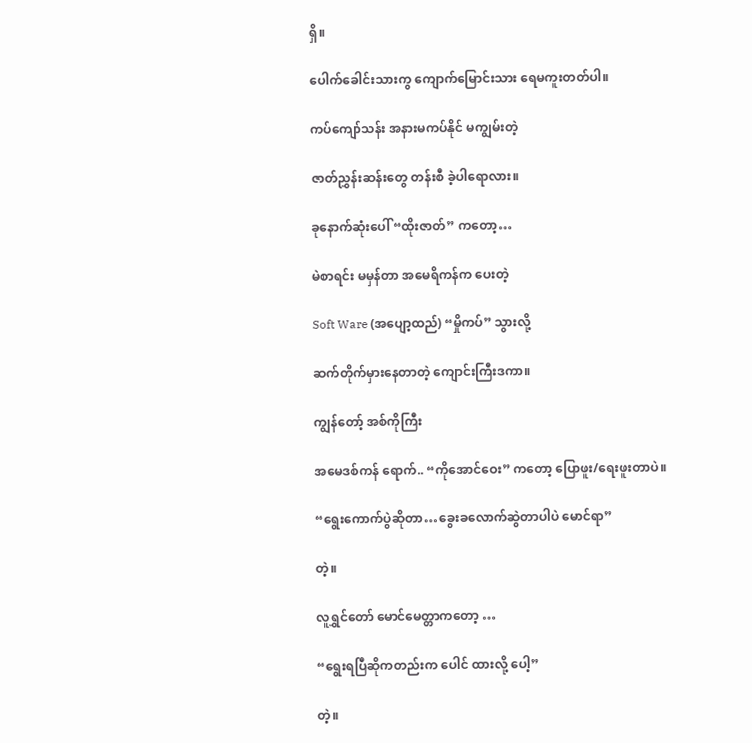ရှိ။

ပေါက်ခေါင်းသားကွ ကျောက်မြောင်းသား ရေမကူးတတ်ပါ။

ကပ်ကျော်သန်း အနားမကပ်နိုင် မကျွမ်းတဲ့

ဇာတ်ညွှန်းဆန်းတွေ တန်းစီ ခဲ့ပါရောလား။

ခုနောက်ဆုံးပေါ် “ထိုးဇာတ်” ကတော့…

မဲစာရင်း မမှန်တာ အမေရိကန်က ပေးတဲ့

Soft Ware (အပျော့ထည်) “မှိုကပ်” သွားလို့

ဆက်တိုက်မှားနေတာတဲ့ ကျောင်းကြီးဒကာ။

ကျွန်တော့် အစ်ကိုကြီး

အမေဒစ်ကန် ရောက်.. “ကိုအောင်ဝေး” ကတော့ ပြောဖူး/ရေးဖူးတာပဲ။

“ရွေးကောက်ပွဲဆိုတာ…ခွေးခလောက်ဆွဲတာပါပဲ မောင်ရာ”

တဲ့။

လူရွှင်တော် မောင်မေတ္တာကတော့ …

“ရွေးရပြီဆိုကတည်းက ပေါင် ထားလို့ ပေါ့”

တဲ့။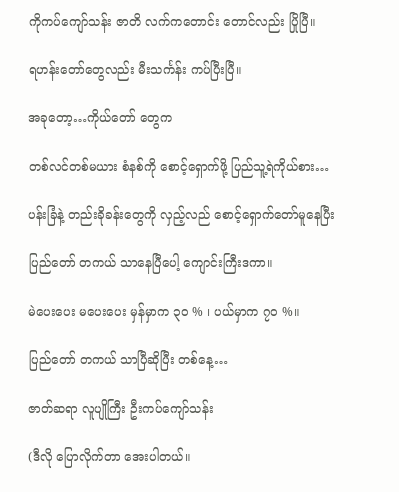ကိုကပ်ကျော်သန်း ဇာတိ လက်ကတောင်း တောင်လည်း ပြိုပြီ။

ရဟန်းတော်တွေလည်း မီးသင်္ကန်း ကပ်ပြီးပြီ။

အခုတော့…ကိုယ်တော် တွေက

တစ်လင်တစ်မယား စံနစ်ကို စောင့်ရှောက်ဖို့ ပြည်သူ့ရဲကိုယ်စား…

ပန်းခြံနဲ့ တည်းခိုခန်းတွေကို လှည့်လည် စောင့်ရှောက်တော်မူနေပြီး

ပြည်တော် တကယ် သာနေပြီပေါ့ ကျောင်းကြီးဒကာ။

မဲပေးပေး မပေးပေး မှန်မှာက ၃ဝ % ၊ ပယ်မှာက ၇ဝ %။

ပြည်တော် တကယ် သာပြီဆိုပြီး တစ်နေ့…

ဇာတ်ဆရာ လူပျိုကြီး ဦးကပ်ကျော်သန်း

(ဒီလို ပြောလိုက်တာ အေးပါတယ်။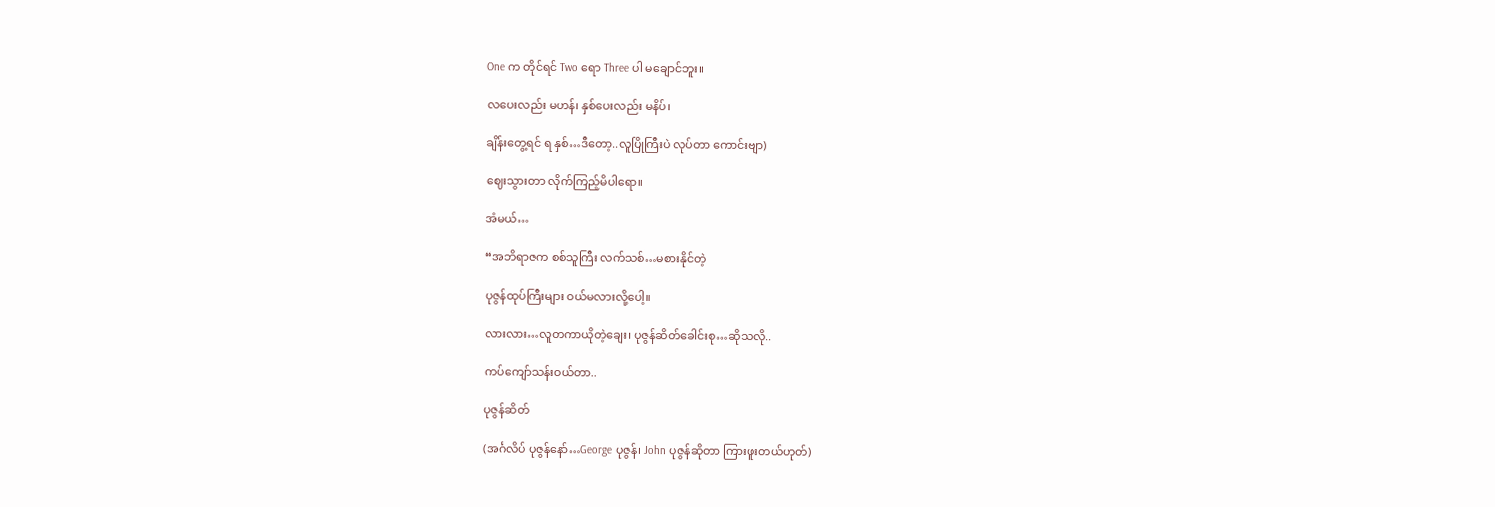One က တိုင်ရင် Two ရော Three ပါ မချောင်ဘူး။

လပေးလည်း မဟန်၊ နှစ်ပေးလည်း မနိပ်၊

ချိန်းတွေ့ရင် ရ နှစ်…ဒီတော့..လူပြိုကြီးပဲ လုပ်တာ ကောင်းဗျာ)

ဈေးသွားတာ လိုက်ကြည့်မိပါရော။

အံမယ်…

“အဘိရာဇက စစ်သူကြီး လက်သစ်…မစားနိုင်တဲ့

ပုဇွန်ထုပ်ကြီးများ ဝယ်မလားလို့ပေါ့။

လားလား…လူတကာယိုတဲ့ချေး၊ ပုဇွန်ဆိတ်ခေါင်းစု…ဆိုသလို..

ကပ်ကျော်သန်းဝယ်တာ..

ပုဇွန်ဆိတ်

(အင်္ဂလိပ် ပုဇွန်နော်…George ပုဇွန်၊ John ပုဇွန်ဆိုတာ ကြားဖူးတယ်ဟုတ်)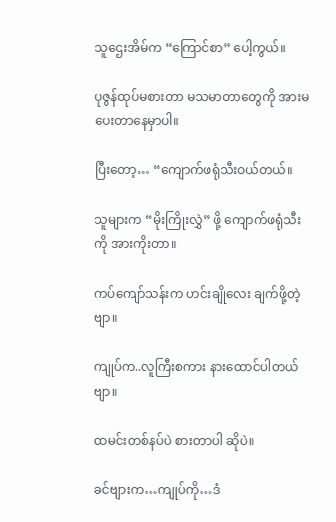သူဌေးအိမ်က “ကြောင်စာ” ပေါ့ကွယ်။

ပုဇွန်ထုပ်မစားတာ မသမာတာတွေကို အားမပေးတာနေမှာပါ။

ပြီးတော့… “ကျောက်ဖရုံသီးဝယ်တယ်။

သူများက “မိုးကြိုးလွှဲ” ဖို့ ကျောက်ဖရုံသီးကို အားကိုးတာ။

ကပ်ကျော်သန်းက ဟင်းချိုလေး ချက်ဖို့တဲ့ ဗျာ။

ကျုပ်က..လူကြီးစကား နားထောင်ပါတယ်ဗျာ။

ထမင်းတစ်နပ်ပဲ စားတာပါ ဆိုပဲ။

ခင်ဗျားက…ကျုပ်ကို…ဒံ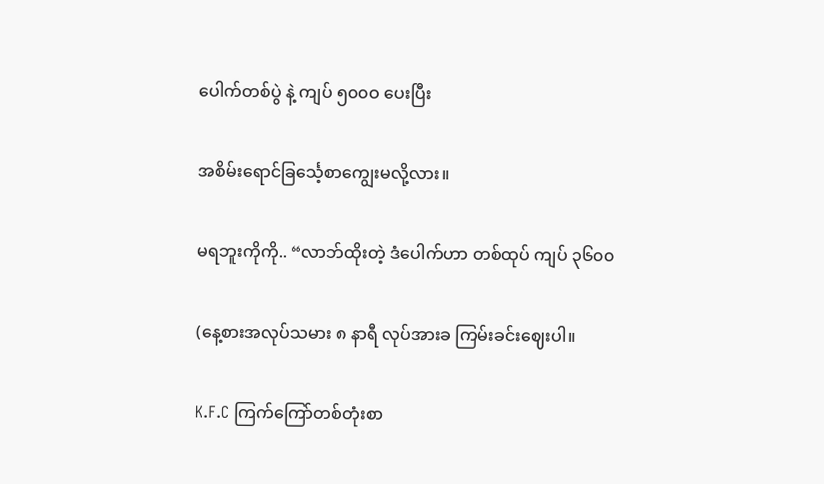ပေါက်တစ်ပွဲ နဲ့ ကျပ် ၅၀၀ဝ ပေးပြီး

အစိမ်းရောင်ခြင်္သေ့စာကျွေးမလို့လား။

မရဘူးကိုကို.. “လာဘ်ထိုးတဲ့ ဒံပေါက်ဟာ တစ်ထုပ် ကျပ် ၃၆၀၀

(နေ့စားအလုပ်သမား ၈ နာရီ လုပ်အားခ ကြမ်းခင်းဈေးပါ။

K.F.C ကြက်ကြော်တစ်တုံးစာ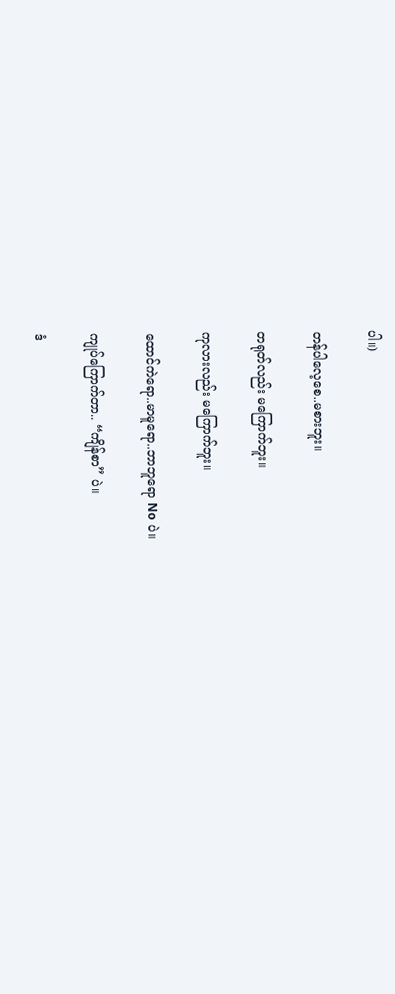ပါ။)

တန်ပါလေ့စေ..မစားဘူး။

တရုတ်လည်း မကြောက်ဘူး။

ကုလားလည်း မကြောက်ဘူး။

ထောင်ကဲရော..မာမူရော..ဘာဘူရော No ပဲ။

ကျုပ်ကြောက်တာ.. “ကျိန်စာ” ပဲ။

ဒံ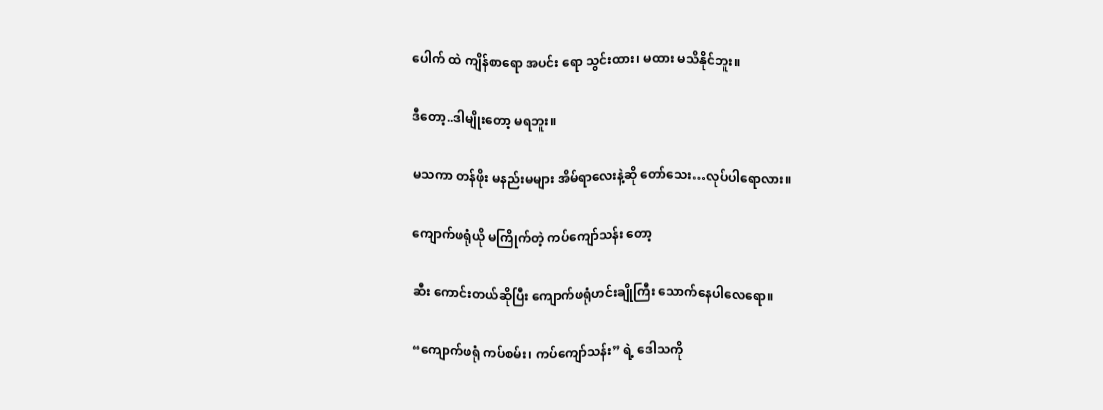ပေါက် ထဲ ကျိန်စာရော အပင်း ရော သွင်းထား၊ မထား မသိနိုင်ဘူး။

ဒီတော့..ဒါမျိုးတော့ မရဘူး။

မသကာ တန်ဖိုး မနည်းမများ အိမ်ရာလေးနဲ့ဆို တော်သေး…လုပ်ပါရောလား။

ကျောက်ဖရုံယို မကြိုက်တဲ့ ကပ်ကျော်သန်း တော့

ဆီး ကောင်းတယ်ဆိုပြီး ကျောက်ဖရုံဟင်းချိုကြီး သောက်နေပါလေရော။

“ကျောက်ဖရုံ ကပ်စမ်း၊ ကပ်ကျော်သန်း” ရဲ့ ဒေါသကို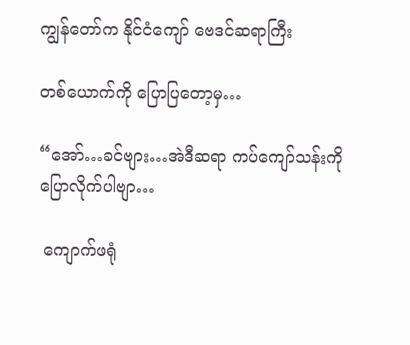ကျွန်တော်က နိုင်ငံကျော် ဗေဒင်ဆရာကြီး

တစ်ယောက်ကို ပြောပြတော့မှ…

“အော်…ခင်ဗျား…အဲဒီဆရာ ကပ်ကျော်သန်းကို ပြောလိုက်ပါဗျာ…

 ကျောက်ဖရုံ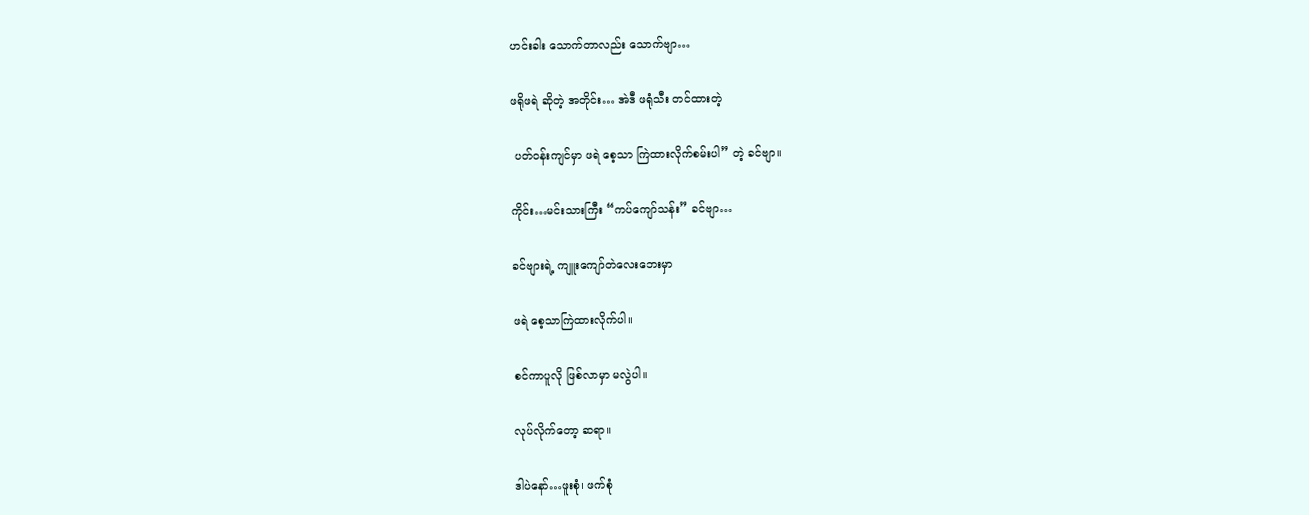ဟင်းခါး သောက်တာလည်း သောက်ဗျာ…

ဖရိုဖရဲ ဆိုတဲ့ အတိုင်း… အဲဒီ ဖရုံသီး တင်ထားတဲ့

 ပတ်ဝန်းကျင်မှာ ဖရဲ စေ့သာ ကြဲထားလိုက်စမ်းပါ” တဲ့ ခင်ဗျာ။

ကိုင်း…မင်းသားကြီး “ကပ်ကျော်သန်း” ခင်ဗျာ…

ခင်ဗျားရဲ့ ကျူးကျော်တဲလေးဘေးမှာ

ဖရဲ စေ့သာကြဲထားလိုက်ပါ။

စင်ကာပူလို ဖြစ်လာမှာ မလွဲပါ။

လုပ်လိုက်တော့ ဆရာ။

ဒါပဲနော်…ဖူးစုံ၊ ဖက်စုံ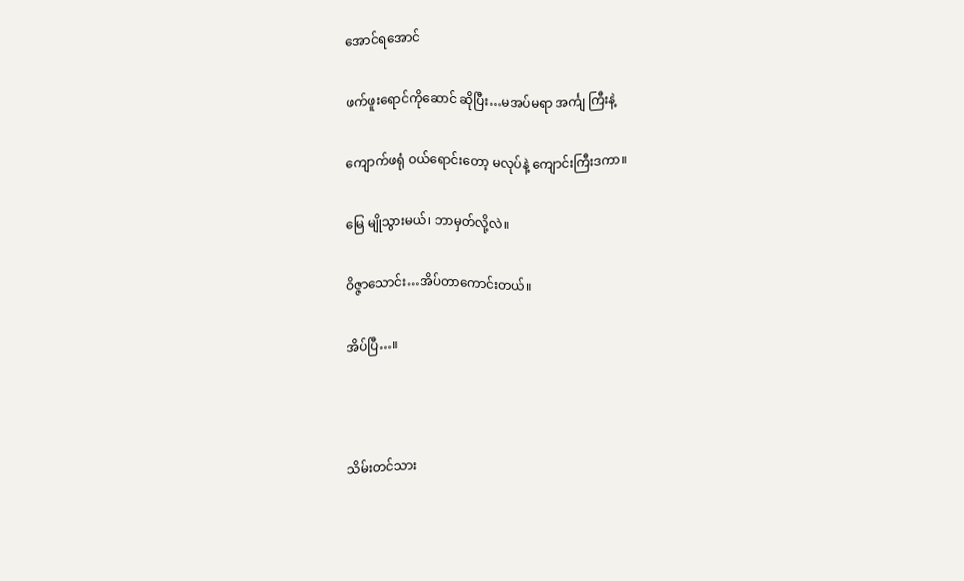အောင်ရအောင်

ဖက်ဖူးရောင်ကိုဆောင် ဆိုပြီး…မအပ်မရာ အင်္ကျ ကြီးနဲ့

ကျောက်ဖရုံ ဝယ်ရောင်းတော့ မလုပ်နဲ့ ကျောင်းကြီးဒကာ။

မြေ မျိုသွားမယ်၊ ဘာမှတ်လို့လဲ။

ဝိဇ္ဇာသောင်း…အိပ်တာကောင်းတယ်။

အိပ်ပြီ…။



သိမ်းတင်သား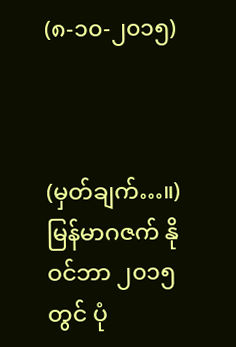(၈-၁၀-၂၀၁၅)



(မှတ်ချက်…။)
မြန်မာဂဇက် နိုဝင်ဘာ ၂၀၁၅တွင် ပုံ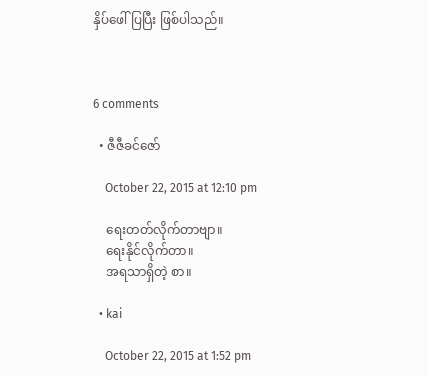နှိပ်ဖေါ်ပြပြီး ဖြစ်ပါသည်။



6 comments

  • ဇီဇီခင်ဇော်

    October 22, 2015 at 12:10 pm

    ရေးတတ်လိုက်တာဗျာ။
    ရေးနိုင်လိုက်တာ။
    အရသာရှိတဲ့ စာ။

  • kai

    October 22, 2015 at 1:52 pm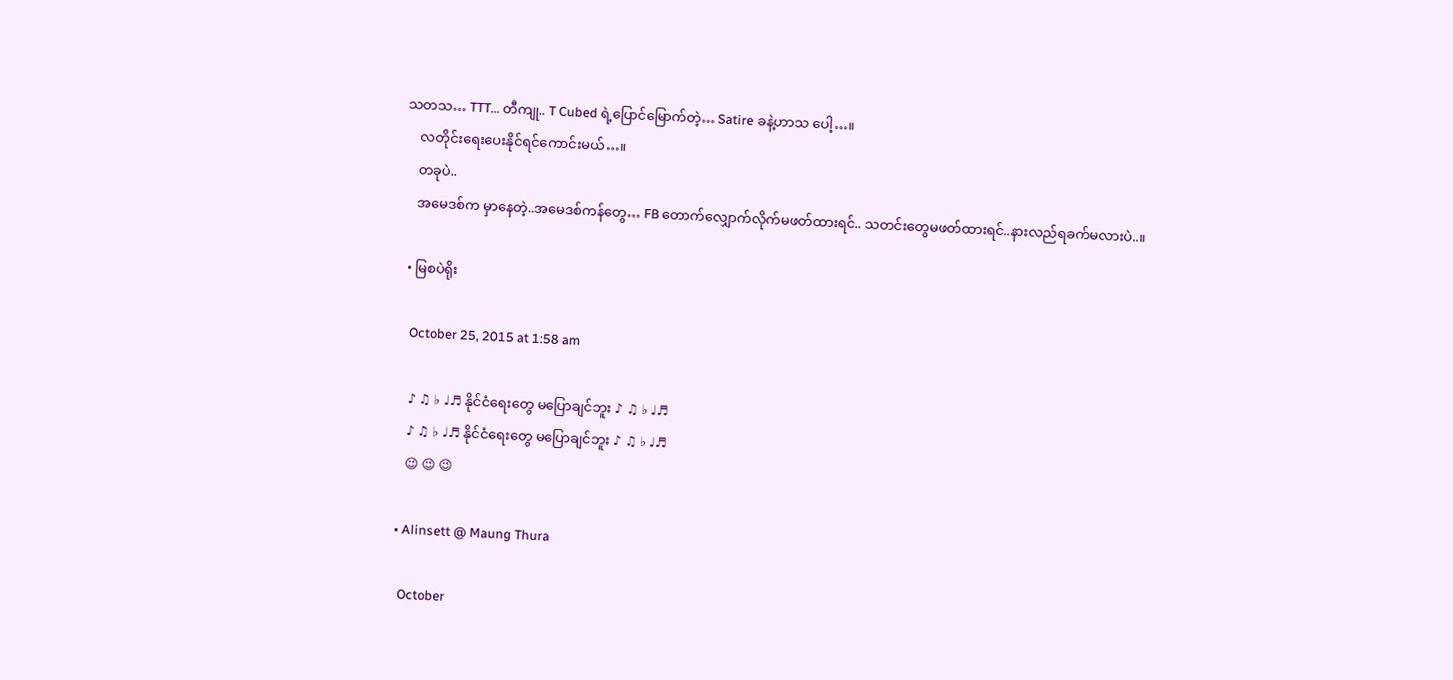သတသ… TTT… တီကျု.. T Cubed ရဲ့ပြောင်မြောက်တဲ့… Satire ခနဲ့ဟာသ ပေါ့…။
    လတိုင်းရေးပေးနိုင်ရင်ကောင်းမယ်…။
    တခုပဲ..
    အမေဒစ်က မှာနေတဲ့..အမေဒစ်ကန်တွေ… FB တောက်လျှောက်လိုက်မဖတ်ထားရင်.. သတင်းတွေမဖတ်ထားရင်..နားလည်ရခက်မလားပဲ..။

  • မြစပဲရိုး

    October 25, 2015 at 1:58 am

    ♪ ♫ ♭ ♩♬ နိုင်ငံရေးတွေ မပြောချင်ဘူး ♪ ♫ ♭ ♩♬
    ♪ ♫ ♭ ♩♬ နိုင်ငံရေးတွေ မပြောချင်ဘူး ♪ ♫ ♭ ♩♬
    😉 😉 😉

  • Alinsett @ Maung Thura

    October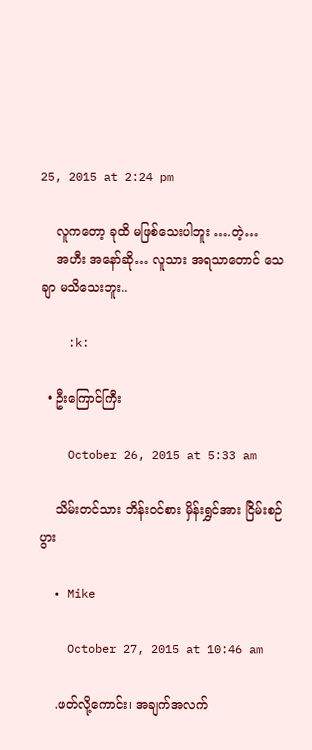25, 2015 at 2:24 pm

    လူကတော့ ခုထိ မဖြစ်သေးပါဘူး ….တဲ့…
    အဟီး အနော်ဆို… လူသား အရသာတောင် သေချာ မသိသေးဘူး..

    :k:

  • ဦးကြောင်ကြီး

    October 26, 2015 at 5:33 am

    သိမ်းတင်သား ဘိန်းဝင်စား မှိန်းရွှင်အား ငြိမ်းစဉ်ပွား

  • Mike

    October 27, 2015 at 10:46 am

    .ဖတ်လို့ကောင်း၊ အချက်အလက်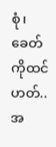စုံ၊ ခေတ်ကိုထင်ဟတ်..အ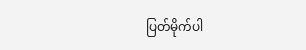ပြတ်မိုက်ပါ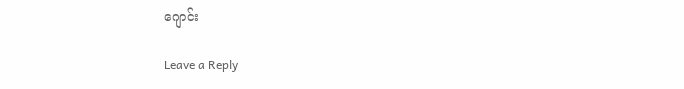ဂျောင်း

Leave a Reply